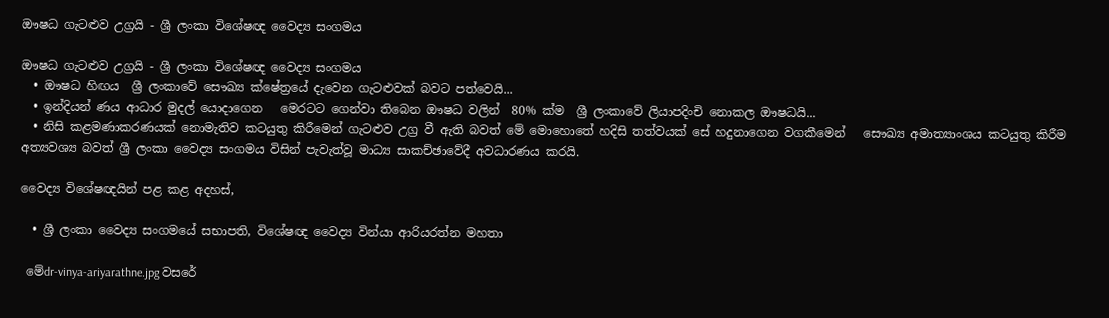ඖෂධ ගැටළුව උග්‍රයි - ශ්‍රී ලංකා විශේෂඥ වෛද්‍ය සංගමය

ඖෂධ ගැටළුව උග්‍රයි - ශ්‍රී ලංකා විශේෂඥ වෛද්‍ය සංගමය
  • ඖෂධ හිඟය  ශ්‍රී ලංකාවේ සෞඛ්‍ය ක්ෂේත්‍රයේ දැවෙන ගැටළුවක් බවට පත්වෙයි...
  • ඉන්දියන් ණය ආධාර මුදල් යොදාගෙන   මෙරටට ගෙන්වා තිබෙන ඖෂධ වලින්  80% ක්ම  ශ්‍රී ලංකාවේ ලියාපදිංචි නොකල ඖෂධයි...
  • නිසි කළමණාකරණයක් නොමැතිව කටයුතු කිරීමෙන් ගැටළුව උග්‍ර වී ඇති බවත් මේ මොහොතේ හදිසි තත්වයක් සේ හදුනාගෙන වගකීමෙන්   සෞඛ්‍ය අමාත්‍යාංශය කටයුතු කිරීම අත්‍යවශ්‍ය බවත් ශ්‍රී ලංකා වෛද්‍ය සංගමය විසින් පැවැත්වූ මාධ්‍ය සාකච්ඡාවේදී අවධාරණය කරයි.

වෛද්‍ය විශේෂඥයින් පළ කළ අදහස්,

  • ශ්‍රී ලංකා වෛද්‍ය සංගමයේ සභාපති, විශේෂඥ වෛද්‍ය වින්යා ආරියරත්න මහතා

 මේdr-vinya-ariyarathne.jpg වසරේ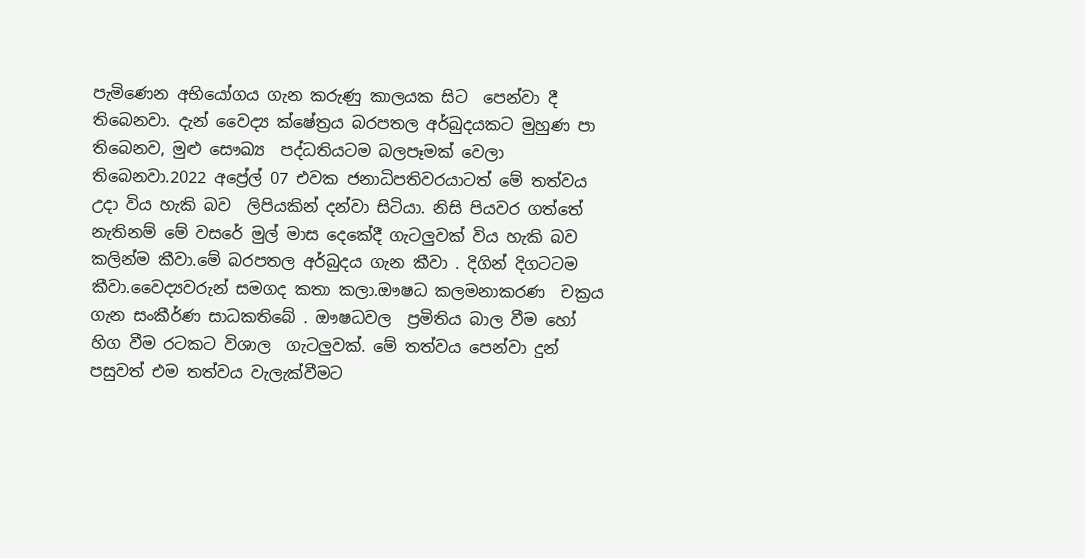පැමිණෙන අභියෝගය ගැන කරුණු කාලයක සිට  පෙන්වා දී  තිබෙනවා. දැන් වෛද්‍ය ක්ෂේත්‍රය බරපතල අර්බුදයකට මුහුණ පා තිබෙනව, මුළු සෞඛ්‍ය  පද්ධතියටම බලපෑමක් වෙලා තිබෙනවා.2022 අප්‍රේල් 07 එවක ජනාධිපතිවරයාටත් මේ තත්වය උදා විය හැකි බව  ලිපියකින් දන්වා සිටියා. නිසි පියවර ගත්තේ නැතිනම් මේ වසරේ මුල් මාස දෙකේදී ගැටලුවක් විය හැකි බව කලින්ම කීවා.මේ බරපතල අර්බුදය ගැන කීවා . දිගින් දිගටටම කීවා.වෛද්‍යවරුන් සමගද කතා කලා.ඖෂධ කලමනාකරණ  චක්‍රය ගැන සංකීර්ණ සාධකතිබේ . ඖෂධවල  ප්‍රමිතිය බාල වීම හෝ හිග වීම රටකට විශාල  ගැටලුවක්. මේ තත්වය පෙන්වා දුන් පසුවත් එම තත්වය වැලැක්වීමට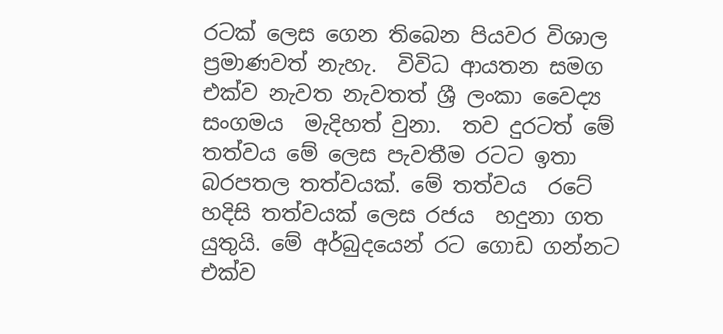රටක් ලෙස ගෙන තිබෙන පියවර විශාල ප්‍රමාණවත් නැහැ.  විවිධ ආයතන සමග එක්ව නැවත නැවතත් ශ්‍රී ලංකා වෛද්‍ය සංගමය  මැදිහත් වුනා.  තව දුරටත් මේ  තත්වය මේ ලෙස පැවතීම රටට ඉතා බරපතල තත්වයක්. මේ තත්වය  රටේ හදිසි තත්වයක් ලෙස රජය  හදුනා ගත යුතුයි. මේ අර්බුදයෙන් රට ගොඩ ගන්නට  එක්ව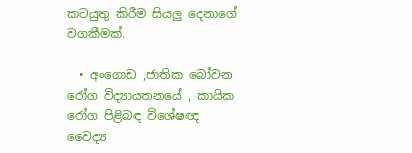කටයුතු කිරීම සියලු දෙනාගේ වගකීමක්.

  • අංගොඩ ,ජාතික බෝවන රෝග විද්‍යායතනයේ , කායික රෝග පිළිබඳ විශේෂඥ වෛද්‍ය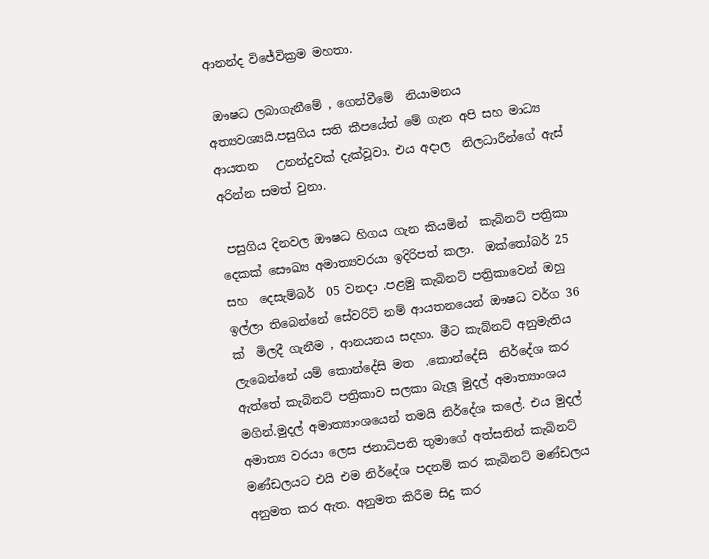ආනන්ද විජේවික්‍රම මහතා.

 ඖෂධ ලබාගැනීමේ , ගෙන්වීමේ  නියාමනය අත්‍යවශ්‍යයි.පසුගිය සති කීපයේත් මේ ගැන අපි සහ මාධ්‍ය ආයතන   උනන්දුවක් දැක්වූවා. එය අදාල  නිලධාරීන්ගේ ඇස් අරින්න සමත් වුනා.

 පසුගිය දිනවල ඖෂධ හිගය ගැන කියමින්  කැබිනට් පත්‍රිකා දෙකක් සෞඛ්‍ය අමාත්‍යවරයා ඉදිරිපත් කලා.  ඔක්තෝබර් 25 සහ  දෙසැම්බර්  05 වනදා .පළමු කැබිනට් පත්‍රිකාවෙන් ඔහු ඉල්ලා තිබෙන්නේ සේවරිට් නම් ආයතනයෙන් ඖෂධ වර්ග 36 ක්  මිලදී ගැනීම , ආනයනය සදහා. මීට කැබ්නට් අනුමැතිය ලැබෙන්නේ යම් කොන්දේසි මත  .කොන්දේසි  නිර්දේශ කර ඇත්තේ කැබිනට් පත්‍රිකාව සලකා බැලූ මුදල් අමාත්‍යාංශය මගින්.මුදල් අමාත්‍යාංශයෙන් තමයි නිර්දේශ කලේ. එය මුදල් අමාත්‍ය වරයා ලෙස ජනාධිපති තුමාගේ අත්සනින් කැබිනට් මණ්ඩලයට එයි එම නිර්දේශ පදනම් කර කැබිනට් මණ්ඩලය අනුමත කර ඇත. අනුමත කිරීම සිදු කර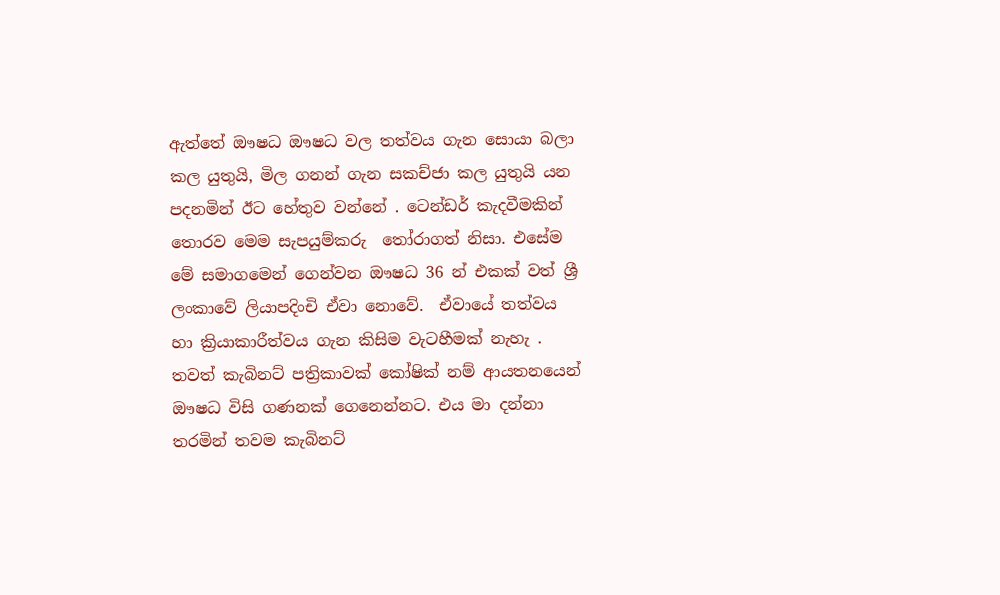ඇත්තේ ඖෂධ ඖෂධ වල තත්වය ගැන සොයා බලා කල යුතුයි, මිල ගනන් ගැන සකච්ජා කල යුතුයි යන පදනමින් ඊට හේතුව වන්නේ . ටෙන්ඩර් කැදවීමකින් තොරව මෙම සැපයුම්කරු  තෝරාගත් නිසා. එසේම මේ සමාගමෙන් ගෙන්වන ඖෂධ 36 න් එකක් වත් ශ්‍රී ලංකාවේ ලියාපදිංචි ඒවා නොවේ.  ඒවායේ තත්වය හා ක්‍රියාකාරීත්වය ගැන කිසිම වැටහීමක් නැහැ . තවත් කැබිනට් පත්‍රිකාවක් කෝෂික් නම් ආයතනයෙන්  ඖෂධ විසි ගණනක් ගෙනෙන්නට. එය මා දන්නා තරමින් තවම කැබිනට්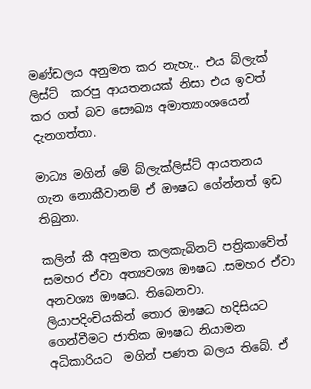මණ්ඩලය අනුමත කර නැහැ.. එය බ්ලැක් ලිස්ට්  කරපු ආයතනයක් නිසා එය ඉවත් කර ගත් බව සෞඛ්‍ය අමාත්‍යාංශයෙන් දැනගත්තා.

මාධ්‍ය මගින් මේ බ්ලැක්ලිස්ට් ආයතනය ගැන නොකීවානම් ඒ ඖෂධ ගේන්නත් ඉඩ තිබුනා.

කලින් කී අනුමත කලකැබිනට් පත්‍රිකාවේත් සමහර ඒවා අත්‍යවශ්‍ය ඖෂධ .සමහර ඒවා  අනවශ්‍ය ඖෂධ. තිබෙනවා.  ලියාපදිංචියකින් තොර ඖෂධ හදිසියට ගෙන්වීමට ජාතික ඖෂධ නියාමන අධිකාරියට  මගින් පණත බලය තිබේ. ඒ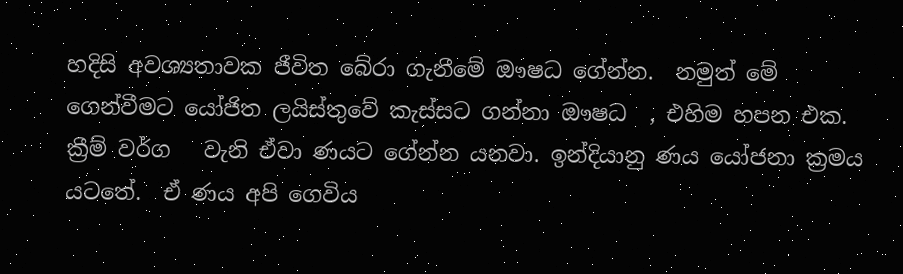හදිසි අවශ්‍යතාවක ජීවිත බේරා ගැනීමේ ඖෂධ ගේන්න.  නමුත් මේ ගෙන්වීමට යෝජිත ලයිස්තුවේ කැස්සට ගන්නා ඖෂධ  , එහිම හපන එක. ක්‍රීම් වර්ග   වැනි ඒවා ණයට ගේන්න යනවා. ඉන්දියානු ණය යෝජනා ක්‍රමය යටතේ.  ඒ ණය අපි ගෙවිය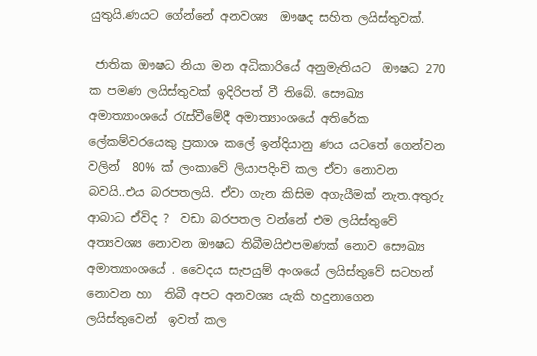යුතුයි.ණයට ගේන්නේ අනවශ්‍ය  ඖෂද සහිත ලයිස්තුවක්.

 ජාතික ඖෂධ නියා මන අධිකාරියේ අනුමැතියට  ඖෂධ 270 ක පමණ ලයිස්තුවක් ඉදිරිපත් වී තිබේ. සෞඛ්‍ය අමාත්‍යාංශයේ රැස්වීමේදී අමාත්‍යාංශයේ අතිරේක ලේකම්වරයෙකු ප්‍රකාශ කලේ ඉන්දියානු ණය යටතේ ගෙන්වන වලින්  80% ක් ලංකාවේ ලියාපදිංචි කල ඒවා නොවන බවයි..එය බරපතලයි. ඒවා ගැන කිසිම අගැයීමක් නැත.අතුරු ආබාධ ඒවිද ?  වඩා බරපතල වන්නේ එම ලයිස්තුවේ අත්‍යවශ්‍ය නොවන ඖෂධ තිබීමයිඑපමණක් නොව සෞඛ්‍ය අමාත්‍යාංශයේ . වෛදය සැපයුම් අංශයේ ලයිස්තුවේ සටහන් නොවන හා  තිබී අපට අනවශ්‍ය යැකි හදුනාගෙන ලයිස්තුවෙන්  ඉවත් කල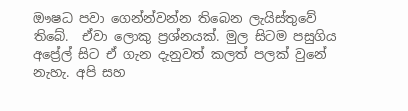ඖෂධ පවා ගෙන්න්වන්න තිබෙන ලැයිස්තුවේ තිබේ.  ඒවා ලොකු ප්‍රශ්නයක්. මුල සිටම පසුගිය අප්‍රේල් සිට ඒ ගැන දැනුවත් කලත් පලක් වුනේ  නැහැ. අපි සහ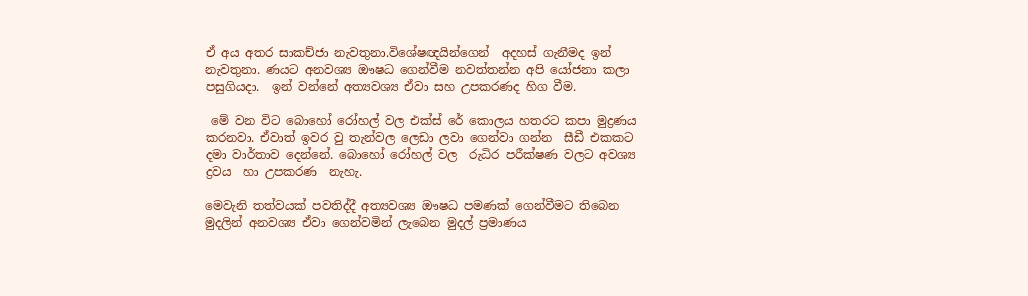ඒ අය අතර සාකච්ජා නැවතුනා.විශේෂඥයින්ගෙන්  අදහස් ගැනීමද ඉන්   නැවතුනා. ණයට අනවශ්‍ය ඖෂධ ගෙන්වීම නවත්තන්න අපි යෝජනා කලා පසුගියදා.  ඉන් වන්නේ අත්‍යවශ්‍ය ඒවා සහ උපකරණද හිග වීම.

 මේ වන විට බොහෝ රෝහල් වල එක්ස් රේ කොලය හතරට කපා මුද්‍රණය කරනවා. ඒවාත් ඉවර වු තැන්වල ලෙඩා ලවා ගෙන්වා ගන්න  සීඩී එකකට දමා වාර්තාව දෙන්නේ. බොහෝ රෝහල් වල  රුධිර පරීක්ෂණ වලට අවශ්‍ය ද්‍රවය  හා උපකරණ  නැහැ.

මෙවැනි තත්වයක් පවතිද්දී අත්‍යවශ්‍ය ඖෂධ පමණක් ගෙන්වීමට තිබෙන මුදලින් අනවශ්‍ය ඒවා ගෙන්වමින් ලැබෙන මුදල් ප්‍රමාණය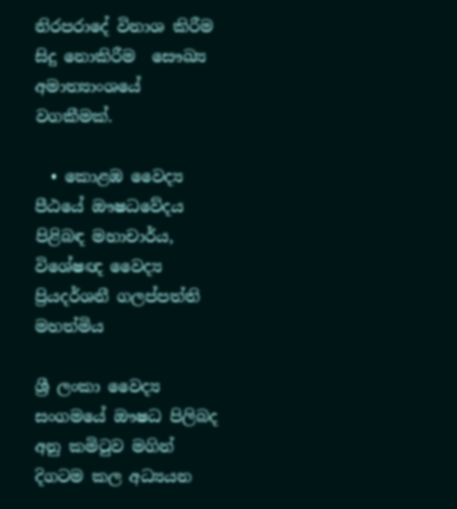නිරපරාදේ විනාශ කිරීම සිදු නොකිරීම  සෞඛ්‍ය අමාත්‍යාංශයේ වගකීමක්.

  • කොළඹ වෛද්‍ය පීඨයේ ඖෂධවේදය පිළිබඳ මහාචාර්ය, විශේෂඥ වෛද්‍ය ප්‍රියදර්ශනී ගලප්පත්ති මහත්මිය

ශ්‍රී ලංකා වෛද්‍ය සංගමයේ ඖෂධ පිලිබද අනු කමිටුව මගින් දිගටම කල අධ්‍යයන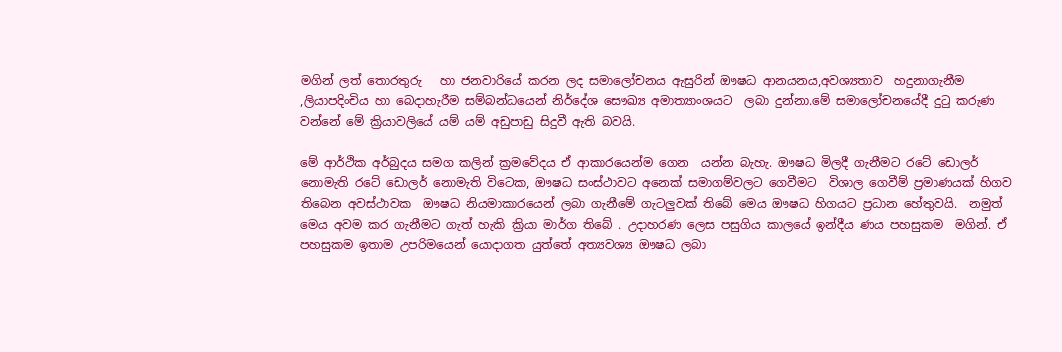මගින් ලත් තොරතුරු   හා ජනවාරියේ කරන ලද සමාලෝචනය ඇසුරින් ඖෂධ ආනයනය,අවශ්‍යතාව  හදුනාගැනීම ,ලියාපදිංචිය හා බෙදාහැරීම සම්බන්ධයෙන් නිර්දේශ සෞඛ්‍ය අමාත්‍යාංශයට  ලබා දුන්නා.මේ සමාලෝචනයේදී දුටු කරුණ වන්නේ මේ ක්‍රියාවලියේ යම් යම් අඩුපාඩු සිදුවී ඇති බවයි.

මේ ආර්ථික අර්බුදය සමග කලින් ක්‍රමවේදය ඒ ආකාරයෙන්ම ගෙන  යන්න බැහැ. ඖෂධ මිලදී ගැනීමට රටේ ඩොලර් නොමැති රටේ ඩොලර් නොමැති විටෙක, ඖෂධ සංස්ථාවට අනෙක් සමාගම්වලට ගෙවීමට  විශාල ගෙවීම් ප්‍රමාණයක් හිගව තිබෙන අවස්ථාවක  ඖෂධ නියමාකාරයෙන් ලබා ගැනීමේ ගැටලුවක් තිබේ මෙය ඖෂධ හිගයට ප්‍රධාන හේතුවයි.  නමුත් මෙය අවම කර ගැනීමට ගැත් හැකි ක්‍රියා මාර්ග තිබේ . උදාහරණ ලෙස පසුගිය කාලයේ ඉන්දීය ණය පහසුකම  මගින්. ඒ පහසුකම ඉතාම උපරිමයෙන් යොදාගත යුත්තේ අත්‍යවශ්‍ය ඖෂධ ලබා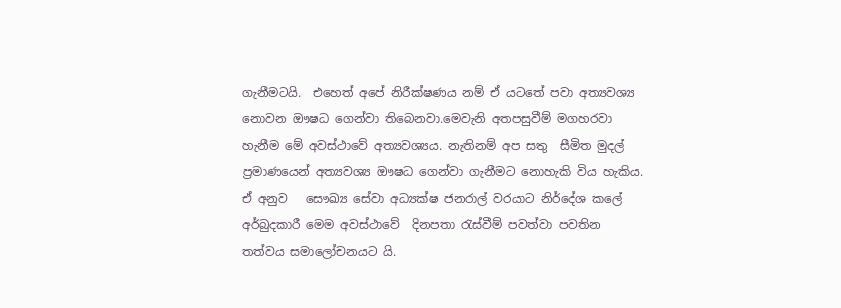ගැනීමටයි.  එහෙත් අපේ නිරීක්ෂණය නම් ඒ යටතේ පවා අත්‍යවශ්‍ය නොවන ඖෂධ ගෙන්වා තිබෙනවා.මෙවැනි අතපසුවීම් මගහරවා හැනීම මේ අවස්ථාවේ අත්‍යවශ්‍යය. නැතිනම් අප සතු  සීමිත මුදල් ප්‍රමාණයෙන් අත්‍යවශ්‍ය ඖෂධ ගෙන්වා ගැනීමට නොහැකි විය හැකිය. ඒ අනුව   සෞඛ්‍ය සේවා අධ්‍යක්ෂ ජනරාල් වරයාට නිර්දේශ කලේ අර්බුදකාරී මෙම අවස්ථාවේ  දිනපතා රැස්වීම් පවත්වා පවතින තත්වය සමාලෝචනයට යි.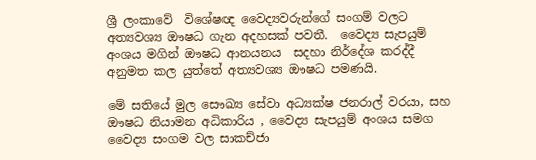ශ්‍රී ලංකාවේ  විශේෂඥ වෛද්‍යවරුන්ගේ සංගම් වලට අත්‍යවශ්‍ය ඖෂධ ගැන අදහසක් පවතී.  වෛද්‍ය සැපයුම් අංශය මගින් ඖෂධ ආනයනය  සදහා නිර්දේශ කරද්දී අනුමත කල යුත්තේ අත්‍යවශ්‍ය ඖෂධ පමණයි.

මේ සතියේ මුල සෞඛ්‍ය සේවා අධ්‍යක්ෂ ජනරාල් වරයා, සහ ඖෂධ නියාමන අධිකාරිය , වෛද්‍ය සැපයුම් අංශය සමග වෛද්‍ය සංගම වල සාකච්ජා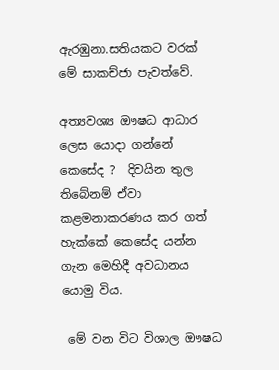ඇරඹුනා.සතියකට වරක් මේ සාකච්ජා පැවත්වේ.

අත්‍යවශ්‍ය ඖෂධ ආධාර ලෙස යොදා ගන්නේ කෙසේද ?  දිවයින තුල තිබේනම් ඒවා කළමනාකරණය කර ගත් හැක්කේ කෙසේද යන්න ගැන මෙහිදී අවධානය යොමු විය.

 මේ වන විට විශාල ඖෂධ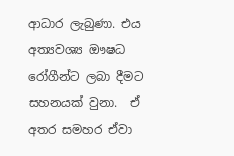ආධාර ලැබුණා. එය අත්‍යවශ්‍ය ඖෂධ රෝගීන්ට ලබා දීමට සහනයක් වුනා.  ඒ අතර සමහර ඒවා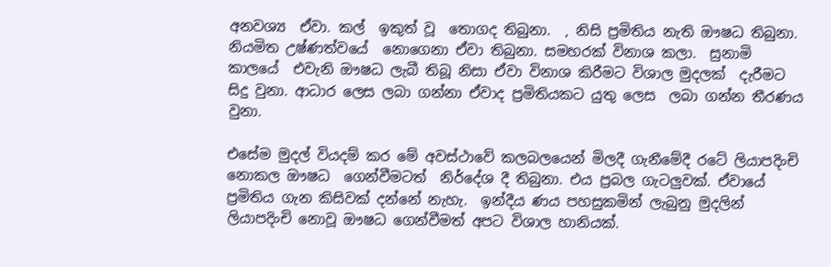අනවශ්‍ය  ඒවා. කල්  ඉකුත් වූ  තොගද තිබුනා.  , නිසි ප්‍රමිතිය නැති ඖෂධ තිබුනා. නියමිත උෂ්ණත්වයේ  නොගෙනා ඒවා තිබුනා. සමහරක් විනාශ කලා.  සුනාමි කාලයේ  එවැනි ඖෂධ ලැබී තිබූ නිසා ඒවා විනාශ කිරීමට විශාල මුදලක්  දැරීමට සිදු වුනා. ආධාර ලෙස ලබා ගන්නා ඒවාද ප්‍රමිතියකට යුතු ලෙස  ලබා ගන්න තීරණය වුනා.

එසේම මුදල් වියදම් කර මේ අවස්ථාවේ කලබලයෙන් මිලදී ගැනීමේදී රටේ ලියාපදිංචි නොකල ඖෂධ  ගෙන්වීමටත්  නිර්දේශ දී තිබුනා. එය ප්‍රබල ගැටලුවක්. ඒවායේ ප්‍රමිතිය ගැන කිසිවක් දන්නේ නැහැ.  ඉන්දීය ණය පහසුකමින් ලැබුනු මුදලින්  ලියාපදිංචි නොවූ ඖෂධ ගෙන්වීමත් අපට විශාල හානියක්.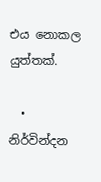එය නොකල යුත්තක්.

  • නිර්වින්දන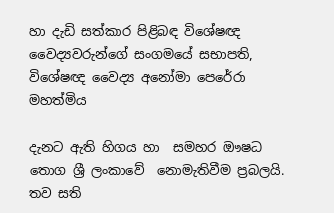හා දැඩි සත්කාර පිළිබඳ විශේෂඥ වෛද්‍යවරුන්ගේ සංගමයේ සභාපති, විශේෂඥ වෛද්‍ය අනෝමා පෙරේරා මහත්මිය

දැනට ඇති හිගය හා  සමහර ඖෂධ තොග ශ්‍රී ලංකාවේ  නොමැතිවීම ප්‍රබලයි. තව සති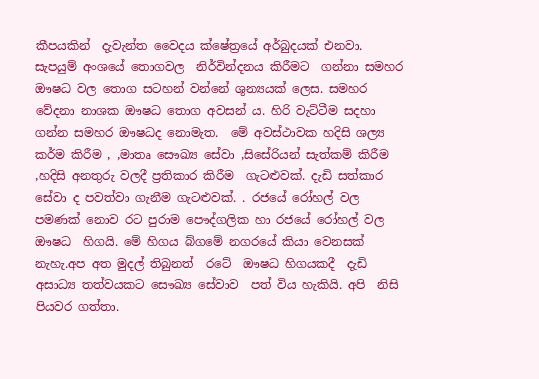කීපයකින්  දැවැන්ත වෛදය ක්ෂේත්‍රයේ අර්බුදයක් එනවා. සැපයුම් අංශයේ තොගවල  නිර්වින්දනය කිරීමට  ගන්නා සමහර  ඖෂධ වල තොග සටහන් වන්නේ ශුන්‍යයක් ලෙස. සමහර වේදනා නාශක ඖෂධ තොග අවසන්‍ ය. හිරි වැට්ටීම සදහා ගන්න සමහර ඖෂධද නොමැත.  මේ අවස්ථාවක හදිසි ශල්‍ය කර්ම කිරීම , ,මාතෘ සෞඛ්‍ය සේවා ,සිසේරියන් සැත්කම් කිරීම ,හදිසි අනතුරු වලදී ප්‍රතිකාර කිරීම  ගැටළුවක්. දැඩි සත්කාර සේවා ද පවත්වා ගැනීම ගැටළුවක්. . රජයේ රෝහල් වල පමණක් නොව රට පුරාම පෞද්ගලික හා රජයේ රෝහල් වල ඖෂධ  හිගයි. මේ හිගය බ්ගමේ නගරයේ කියා වෙනසක් නැහැ.අප අත මුදල් තිබුනත්  රටේ  ඖෂධ හිගයකදී  දැඩි අසාධ්‍ය තත්වයකට සෞඛ්‍ය සේවාව  පත් විය හැකියි. අපි  නිසි පියවර ගත්තා.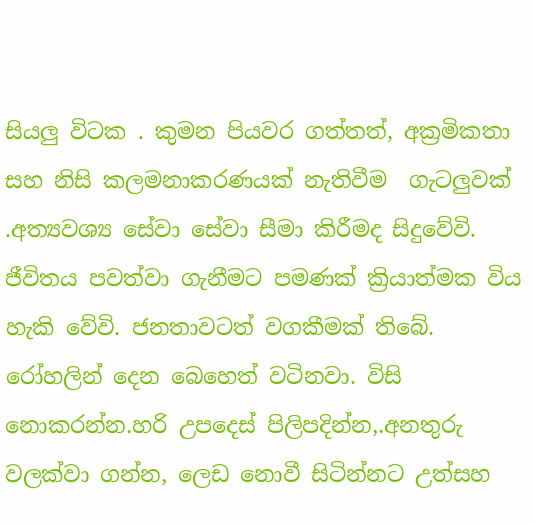සියලු විටක . කුමන පියවර ගත්තත්, අක්‍රමිකතා  සහ නිසි කලමනාකරණයක් නැතිවීම  ගැටලුවක් .අත්‍යවශ්‍ය සේවා සේවා සීමා කිරීමද සිදුවේවි. ජීවිතය පවත්වා ගැනීමට පමණක් ක්‍රියාත්මක විය හැකි වේවි. ජනතාවටත් වගකීමක් තිබේ.  රෝහලින් දෙන බෙහෙත් වටිනවා. විසි නොකරන්න.හරි උපදෙස් පිලිපදින්න,.අනතුරු වලක්වා ගන්න, ලෙඩ නොවී සිටින්නට උත්සහ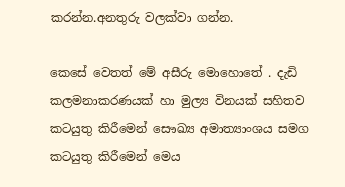කරන්න.අනතුරු වලක්වා ගන්න.

කෙසේ වෙතත් මේ අසීරු මොහොතේ . දැඩි කලමනාකරණයක් හා මුල්‍ය විනයක් සහිතව කටයුතු කිරීමෙන් සෞඛ්‍ය අමාත්‍යාංශය සමග කටයුතු කිරීමෙන් මෙය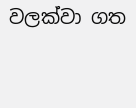වලක්වා ගත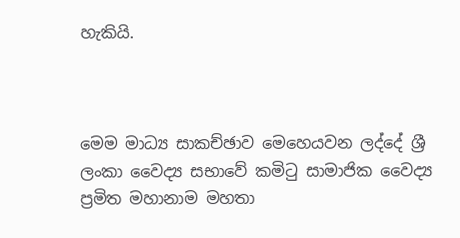හැකියි.



මෙම මාධ්‍ය සාකච්ඡාව මෙහෙයවන ලද්දේ ශ්‍රී ලංකා වෛද්‍ය සභාවේ කමිටු සාමාජික වෛද්‍ය ප්‍රමිත මහානාම මහතා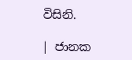විසිනි.

| ජානක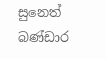සුනෙත් බණ්ඩාර